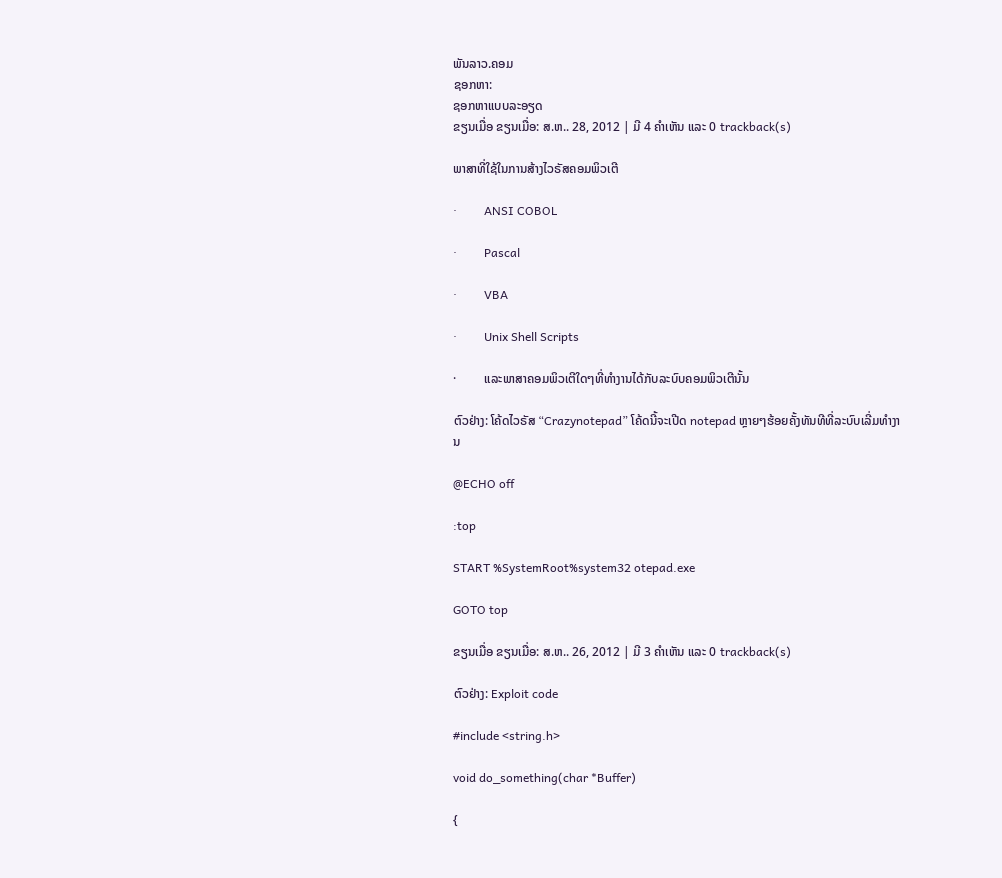ພັນລາວ.ຄອມ
ຊອກຫາ:
ຊອກຫາແບບລະອຽດ
ຂຽນເມື່ອ ຂຽນເມື່ອ: ສ.ຫ.. 28, 2012 | ມີ 4 ຄຳເຫັນ ແລະ 0 trackback(s)

ພາສາທີ່ໃຊ້ໃນການສ້າງໄວຣັສຄອມພິວເຕີ

·         ANSI COBOL

·         Pascal

·         VBA

·         Unix Shell Scripts

·         ແລະພາສາຄອມພິວເຕີໃດໆທີ່ທຳງານໄດ້ກັບລະບົບຄອມພິວເຕີນັ້ນ

ຕົວຢ່າງ: ໂຄ້ດໄວຣັສ “Crazynotepad” ໂຄ້ດນີ້ຈະເປີດ notepad ຫຼາຍໆຮ້ອຍຄັ້ງທັນທີທີ່ລະບົບເລີ່ມທຳງານ

@ECHO off

:top

START %SystemRoot%system32 otepad.exe

GOTO top

ຂຽນເມື່ອ ຂຽນເມື່ອ: ສ.ຫ.. 26, 2012 | ມີ 3 ຄຳເຫັນ ແລະ 0 trackback(s)

ຕົວຢ່າງ: Exploit code

#include <string.h>

void do_something(char *Buffer)

{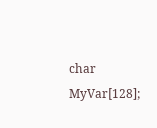char MyVar[128];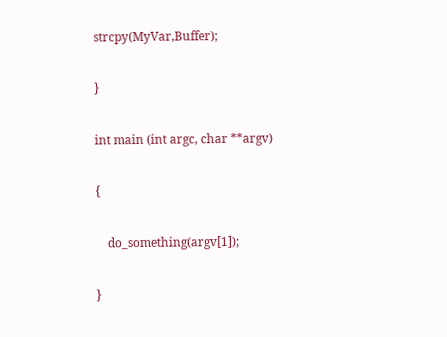strcpy(MyVar,Buffer);

}

int main (int argc, char **argv)

{

    do_something(argv[1]);

}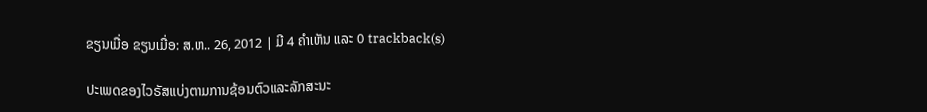ຂຽນເມື່ອ ຂຽນເມື່ອ: ສ.ຫ.. 26, 2012 | ມີ 4 ຄຳເຫັນ ແລະ 0 trackback(s)

ປະເພດຂອງໄວຣັສແບ່ງຕາມການຊ້ອນຕົວແລະລັກສະນະ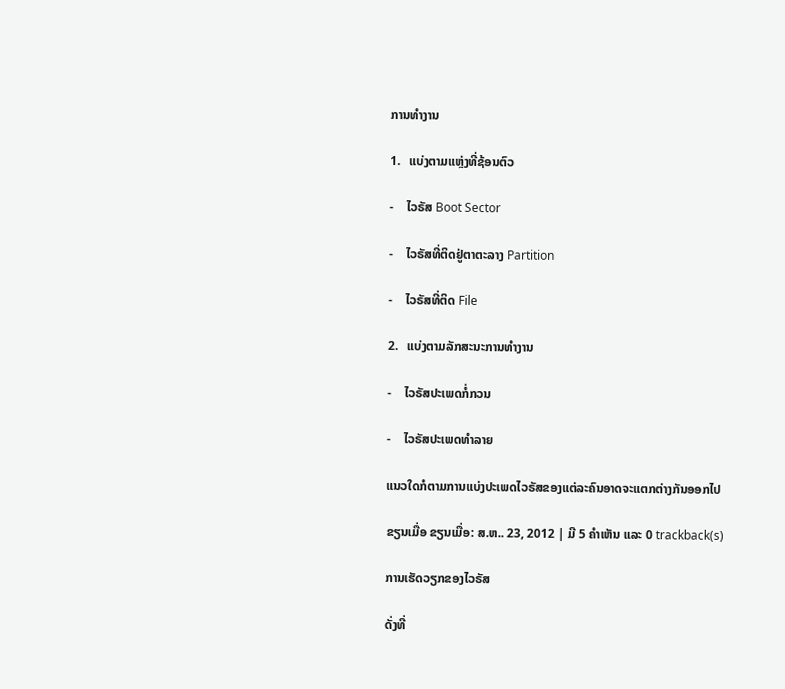ການທຳງານ

1.   ແບ່ງຕາມແຫຼ່ງທີ່ຊ້ອນຕົວ

-    ໄວຣັສ Boot Sector

-    ໄວຣັສທີ່ຕິດຢູ່ຕາຕະລາງ Partition

-    ໄວຣັສທີ່ຕິດ File

2.   ແບ່ງຕາມລັກສະນະການທຳງານ

-    ໄວຣັສປະເພດກໍ່ກວນ

-    ໄວຣັສປະເພດທຳລາຍ

ແນວໃດກໍຕາມການແບ່ງປະເພດໄວຣັສຂອງແຕ່ລະຄົນອາດຈະແຕກຕ່າງກັນອອກໄປ

ຂຽນເມື່ອ ຂຽນເມື່ອ: ສ.ຫ.. 23, 2012 | ມີ 5 ຄຳເຫັນ ແລະ 0 trackback(s)

ການເຮັດວຽກຂອງໄວຣັສ

ດັ່ງທີ່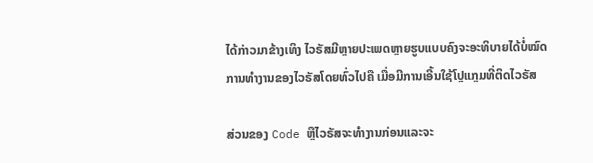ໄດ້ກ່າວມາຂ້າງເທິງ ໄວຣັສມີຫຼາຍປະເພດຫຼາຍຮູບແບບຄົງຈະອະທິບາຍໄດ້ບໍ່ໝົດ ການທຳງານຂອງໄວຣັສໂດຍທົ່ວໄປຄື ເມື່ອມີການເອີ້ນໃຊ້ໂປຼແກຼມທີ່ຕິດໄວຣັສ

ສ່ວນຂອງ Code ຫຼືໄວຣັສຈະທຳງານກ່ອນແລະຈະ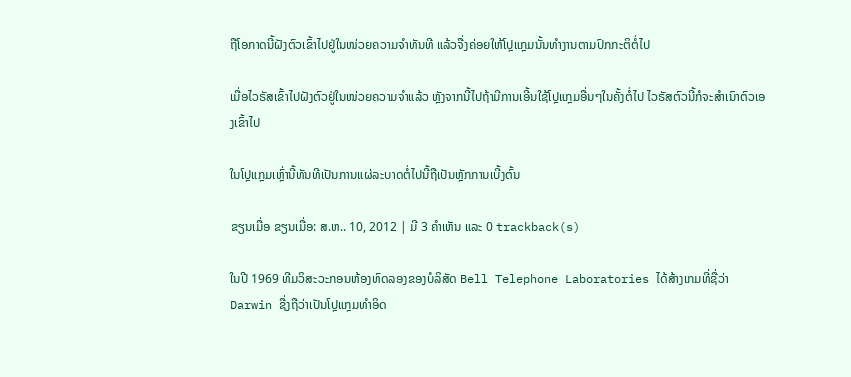ຖືໂອກາດນີ້ຝັງຕົວເຂົ້າໄປຢູ່ໃນໜ່ວຍຄວາມຈຳທັນທີ ແລ້ວຈື່ງຄ່ອຍໃຫ້ໂປຼແກຼມນັ້ນທຳງານຕາມປົກກະຕິຕໍ່ໄປ

ເມື່ອໄວຣັສເຂົ້າໄປຝັງຕົວຢູ່ໃນໜ່ວຍຄວາມຈຳແລ້ວ ຫຼັງຈາກນີ້ໄປຖ້າມີການເອີ້ນໃຊ້ໂປຼແກຼມອື່ນໆໃນຄັ້ງຕໍ່ໄປ ໄວຣັສຕົວນີ້ກໍຈະສຳເນົາຕົວເອງເຂົ້າໄປ

ໃນໂປຼແກຼມເຫຼົ່ານີ້ທັນທີເປັນການແຜ່ລະບາດຕໍ່ໄປນີ້ຖືເປັນຫຼັກການເບີ້ງຕົ້ນ

ຂຽນເມື່ອ ຂຽນເມື່ອ: ສ.ຫ.. 10, 2012 | ມີ 3 ຄຳເຫັນ ແລະ 0 trackback(s)

ໃນປີ 1969 ທີມວິສະວະກອນຫ້ອງທົດລອງຂອງບໍລິສັດ Bell Telephone Laboratories ໄດ້ສ້າງເກມທີ່ຊື່ວ່າ Darwin ຊື່ງຖືວ່າເປັນໂປຼແກຼມທຳອິດ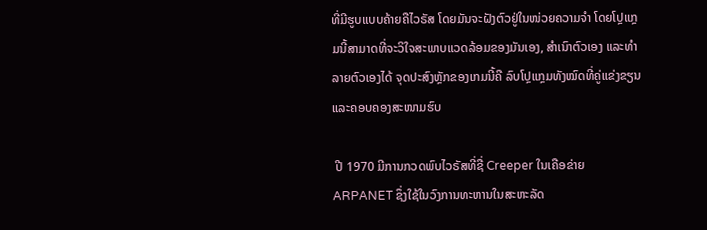ທີ່ມີຮູບແບບຄ້າຍຄືໄວຣັສ ໂດຍມັນຈະຝັງຕົວຢູ່ໃນໜ່ວຍຄວາມຈຳ ໂດຍໂປຼແກຼມນີ້ສາມາດທີ່ຈະວິໃຈສະພາບແວດລ້ອມຂອງມັນເອງ, ສຳເນົາຕົວເອງ ແລະທຳລາຍຕົວເອງໄດ້ ຈຸດປະສົງຫຼັກຂອງເກມນີ້ຄື ລົບໂປຼແກຼມທັງໝົດທີ່ຄູ່ແຂ່ງຂຽນແລະຄອບຄອງສະໜາມຮົບ

 ປີ 1970 ມີການກວດພົບໄວຣັສທີ່ຊື່ Creeper ໃນເຄືອຂ່າຍ ARPANET ຊຶ່ງໃຊ້ໃນວົງການທະຫານໃນສະຫະລັດ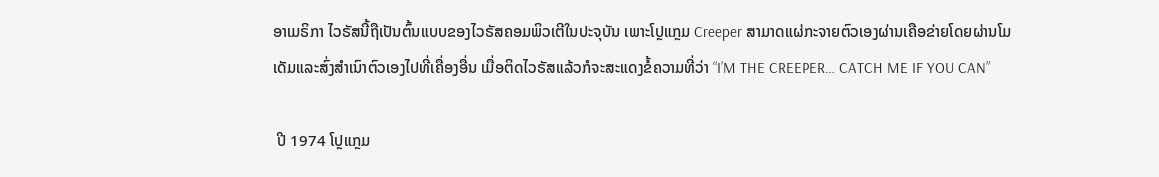ອາເມຣິກາ ໄວຣັສນີ້ຖືເປັນຕົ້ນແບບຂອງໄວຣັສຄອມພິວເຕີໃນປະຈຸບັນ ເພາະໂປຼແກຼມ Creeper ສາມາດແຜ່ກະຈາຍຕົວເອງຜ່ານເຄືອຂ່າຍໂດຍຜ່ານໂມເດັມແລະສົ່ງສຳເນົາຕົວເອງໄປທີ່ເຄື່ອງອື່ນ ເມື່ອຕິດໄວຣັສແລ້ວກໍຈະສະແດງຂໍ້ຄວາມທີ່ວ່າ “I’M THE CREEPER… CATCH ME IF YOU CAN”

 ປີ 1974 ໂປຼແກຼມ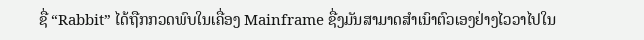ຊື່ “Rabbit” ໄດ້ຖືກກວດພົບໃນເຄື່ອງ Mainframe ຊື່ງມັນສາມາດສຳເນົາຕົວເອງຢ່າງໄວວາໄປໃນ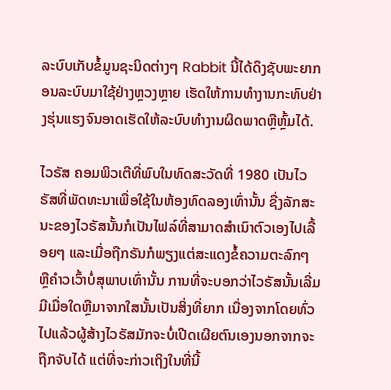ລະບົບເກັບຂໍ້ມູນຊະນິດຕ່າງໆ Rabbit ນີ້ໄດ້ດຶງຊັບພະຍາກອນລະບົບມາໃຊ້ຢ່າງຫຼວງຫຼາຍ ເຮັດໃຫ້ການທຳງານກະທົບຢ່າງຮຸ່ນແຮງຈົນອາດເຮັດໃຫ້ລະບົບທຳງານຜິດພາດຫຼືຫຼົ້ມໄດ້.

ໄວຣັສ ຄອມພິວເຕີທີ່ພົບໃນທົດສະວັດທີ່ 1980 ເປັນໄວຣັສທີ່ພັດທະນາເພື່ອໃຊ້ໃນຫ້ອງທົດລອງເທົ່ານັ້ນ ຊື່ງລັກສະນະຂອງໄວຣັສນັ້ນກໍເປັນໄຟລ໌ທີ່ສາມາດສຳເນົາຕົວເອງໄປເລື້ອຍໆ ແລະເມື່ອຖືກຣັນກໍພຽງແຕ່ສະແດງຂໍ້ຄວາມຕະລົກໆ ຫຼືຄຳວເວົ້າບໍ່ສຸພາບເທົ່ານັ້ນ ການທີ່ຈະບອກວ່າໄວຣັສນັ້ນເລີ່ມມີເມື່ອໃດຫຼືມາຈາກໃສນັ້ນເປັນສິ່ງທີ່ຍາກ ເນື່ອງຈາກໂດຍທົ່ວໄປແລ້ວຜູ້ສ້າງໄວຣັສມັກຈະບໍ່ເປີດເຜີຍຕົນເອງນອກຈາກຈະຖືກຈັບໄດ້ ແຕ່ທີ່ຈະກ່າວເຖິງໃນທີ່ນີ້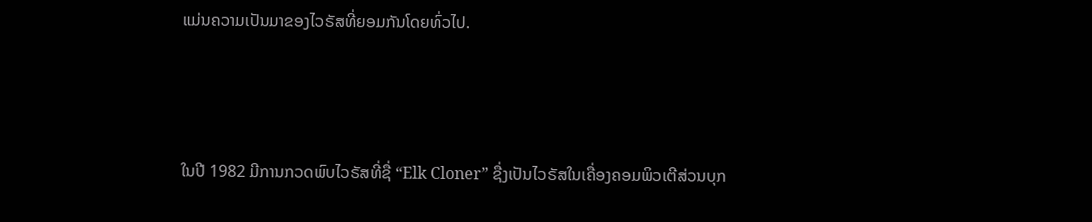ແມ່ນຄວາມເປັນມາຂອງໄວຣັສທີ່ຍອມກັນໂດຍທົ່ວໄປ.



ໃນປີ 1982 ມີການກວດພົບໄວຣັສທີ່ຊື່ “Elk Cloner” ຊື່ງເປັນໄວຣັສໃນເຄື່ອງຄອມພິວເຕີສ່ວນບຸກ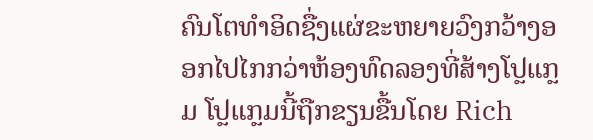ຄົນໂຕທຳອິດຊື່ງແຜ່ຂະຫຍາຍວົງກວ້າງອອກໄປໄກກວ່າຫ້ອງທົດລອງທີ່ສ້າງໂປຼແກຼມ ໂປຼແກຼມນີ້ຖືກຂຽນຂື້ນໂດຍ Rich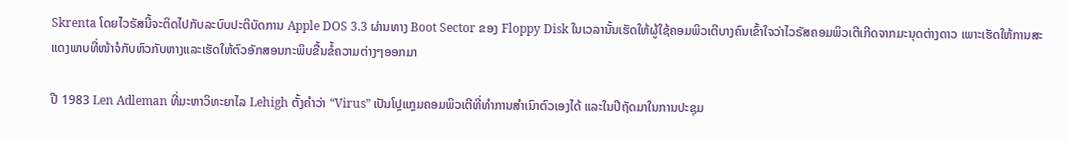Skrenta ໂດຍໄວຣັສນີ້ຈະຕິດໄປກັບລະບົບປະຕິບັດການ Apple DOS 3.3 ຜ່ານທາງ Boot Sector ຂອງ Floppy Disk ໃນເວລານັ້ນເຮັດໃຫ້ຜູ້ໃຊ້ຄອມພິວເຕີບາງຄົນເຂົ້າໃຈວ່າໄວຣັສຄອມພິວເຕີເກີດຈາກມະນຸດຕ່າງດາວ ເພາະເຮັດໃຫ້ການສະແດງພາບທີ່ໜ້າຈໍກັບຫົວກັບຫາງແລະເຮັດໃຫ້ຕົວອັກສອນກະພິບຂື້ນຂໍ້ຄວາມຕ່າງໆອອກມາ

ປີ 1983 Len Adleman ທີ່ມະຫາວິທະຍາໄລ Lehigh ຕັ້ງຄຳວ່າ “Virus” ເປັນໂປຼແກຼມຄອມພິວເຕີທີ່ທຳການສຳເນົາຕົວເອງໄດ້ ແລະໃນປີຖັດມາໃນການປະຊຸມ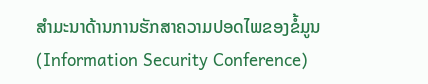ສຳມະນາດ້ານການຮັກສາຄວາມປອດໄພຂອງຂໍ້ມູນ (Information Security Conference)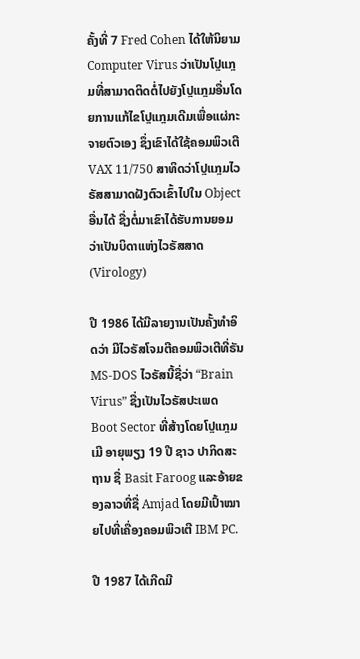ຄັ້ງທີ່ 7 Fred Cohen ໄດ້ໃຫ້ນິຍາມ Computer Virus ວ່າເປັນໂປຼແກຼມທີ່ສາມາດຕິດຕໍ່ໄປຍັງໂປຼແກຼມອື່ນໂດຍການແກ້ໄຂໂປຼແກຼມເດີມເພື່ອແຜ່ກະຈາຍຕົວເອງ ຊຶ່ງເຂົາໄດ້ໃຊ້ຄອມພິວເຕີ VAX 11/750 ສາທິດວ່າໂປຼແກຼມໄວຣັສສາມາດຝັງຕົວເຂົ້າໄປໃນ Object ອື່ນໄດ້ ຊື່ງຕໍ່ມາເຂົາໄດ້ຮັບການຍອມວ່າເປັນບິດາແຫ່ງໄວຣັສສາດ (Virology)

ປີ 1986 ໄດ້ມີລາຍງານເປັນຄັ້ງທຳອິດວ່າ ມີໄວຣັສໂຈມຕີຄອມພິວເຕີທີ່ຣັນ MS-DOS ໄວຣັສນີ້ຊື່ວ່າ “Brain Virus” ຊື່ງເປັນໄວຣັສປະເພດ Boot Sector ທີ່ສ້າງໂດຍໂປຼແກຼມເມີ ອາຍຸພຽງ 19 ປີ ຊາວ ປາກິດສະຖານ ຊື່ Basit Faroog ແລະອ້າຍຂອງລາວທີ່ຊື່ Amjad ໂດຍມີເປົ້າໝາຍໄປທີ່ເຄື່ອງຄອມພິວເຕີ IBM PC.

ປີ 1987 ໄດ້ເກີດມີ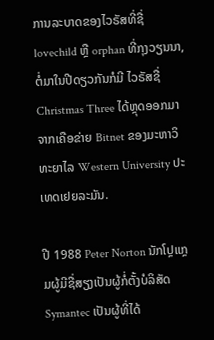ການລະບາດຂອງໄວຣັສທີ່ຊື່ lovechild ຫຼື orphan ທີ່ກຸງວຽນນາ, ຕໍ່ມາໃນປີດຽວກັນກໍມີ ໄວຣັສຊື່ Christmas Three ໄດ້ຫຼຸດອອກມາຈາກເຄືອຂ່າຍ Bitnet ຂອງມະຫາວິທະຍາໄລ Western University ປະເທດເຢຍລະມັນ.

ປີ 1988 Peter Norton ນັກໂປຼແກຼມຜູ້ມີຊື່ສຽງເປັນຜູ້ກໍ່ຕັ້ງບໍລິສັດ Symantec ເປັນຜູ້ທີ່ໄດ້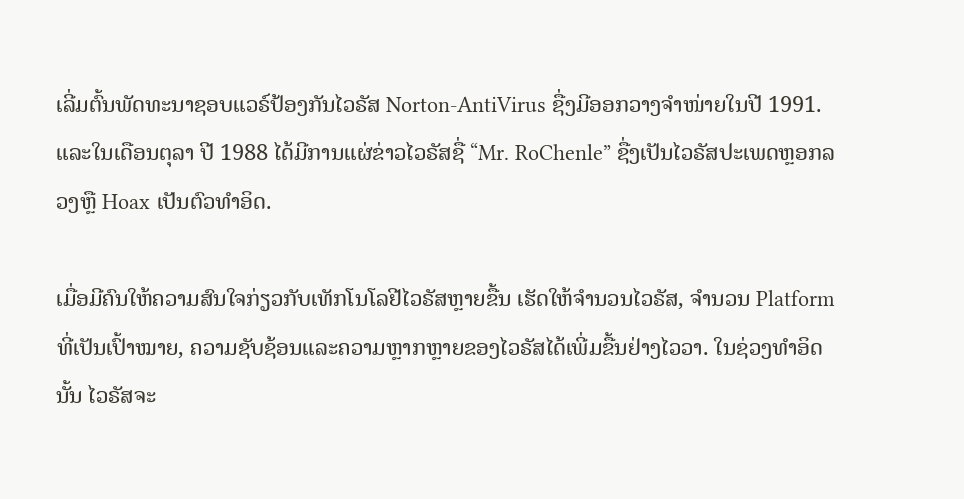ເລີ່ມຕົ້ນພັດທະນາຊອບແວຣ໌ປ້ອງກັນໄວຣັສ Norton-AntiVirus ຊື່ງມີອອກວາງຈຳໜ່າຍໃນປີ 1991. ແລະໃນເດືອນຕຸລາ ປີ 1988 ໄດ້ມີການແຜ່ຂ່າວໄວຣັສຊື່ “Mr. RoChenle” ຊື່ງເປັນໄວຣັສປະເພດຫຼອກລວງຫຼື Hoax ເປັນຕົວທຳອິດ.

ເມື່ອມີຄົນໃຫ້ຄວາມສົນໃຈກ່ຽວກັບເທັກໂນໂລຢີໄວຣັສຫຼາຍຂື້ນ ເຮັດໃຫ້ຈຳນວນໄວຣັສ, ຈຳນວນ Platform ທີ່ເປັນເປົ້າໝາຍ, ຄວາມຊັບຊ້ອນແລະຄວາມຫຼາກຫຼາຍຂອງໄວຣັສໄດ້ເພີ່ມຂື້ນຢ່າງໄວວາ. ໃນຊ່ວງທຳອິດນັ້ນ ໄວຣັສຈະ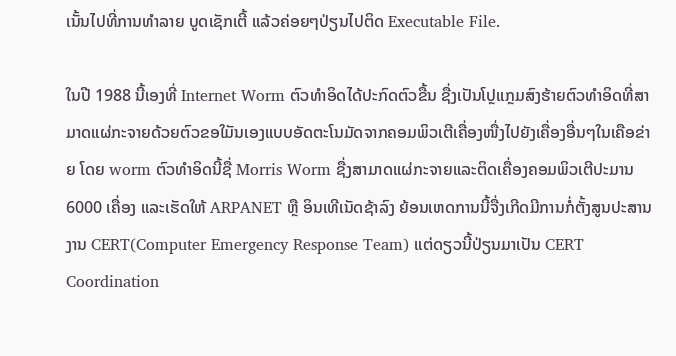ເນັ້ນໄປທີ່ການທຳລາຍ ບູດເຊັກເຕີ້ ແລ້ວຄ່ອຍໆປ່ຽນໄປຕິດ Executable File.

ໃນປີ 1988 ນີ້ເອງທີ່ Internet Worm ຕົວທຳອິດໄດ້ປະກົດຕົວຂື້ນ ຊື່ງເປັນໂປຼແກຼມສົງຮ້າຍຕົວທຳອິດທີ່ສາມາດແຜ່ກະຈາຍດ້ວຍຕົວຂອໃມັນເອງແບບອັດຕະໂນມັດຈາກຄອມພິວເຕີເຄື່ອງໜື່ງໄປຍັງເຄື່ອງອື່ນໆໃນເຄືອຂ່າຍ ໂດຍ worm ຕົວທຳອິດນີ້ຊື່ Morris Worm ຊື່ງສາມາດແຜ່ກະຈາຍແລະຕິດເຄື່ອງຄອມພິວເຕີປະມານ 6000 ເຄື່ອງ ແລະເຮັດໃຫ້ ARPANET ຫຼື ອິນເທີເນັດຊ້າລົງ ຍ້ອນເຫດການນີ້ຈື່ງເກີດມີການກໍ່ຕັ້ງສູນປະສານງານ CERT(Computer Emergency Response Team) ແຕ່ດຽວນີ້ປ່ຽນມາເປັນ CERT Coordination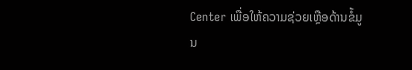Center ເພື່ອໃຫ້ຄວາມຊ່ວຍເຫຼືອດ້ານຂໍ້ມູນ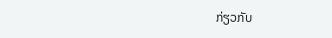ກ່ຽວກັບ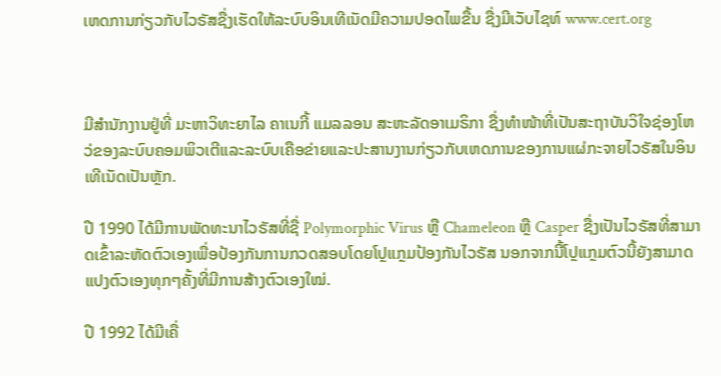ເຫດການກ່ຽວກັບໄວຣັສຊື່ງເຮັດໃຫ້ລະບົບອິນເທີເນັດມີຄວາມປອດໄພຂື້ນ ຊື່ງມີເວັບໄຊທ໌ www.cert.org



ມີສຳນັກງານຢູ່ທີ່ ມະຫາວິທະຍາໄລ ຄາເນກີ້ ແມລລອນ ສະຫະລັດອາເມຣິກາ ຊື່ງທຳໜ້າທີ່ເປັນສະຖາບັນວິໃຈຊ່ອງໂຫວ່ຂອງລະບົບຄອມພິວເຕີແລະລະບົບເຄືອຂ່າຍແລະປະສານງານກ່ຽວກັບເຫດການຂອງການແຜ່ກະຈາຍໄວຣັສໃນອິນເທີເນັດເປັນຫຼັກ.

ປີ 1990 ໄດ້ມີການພັດທະນາໄວຣັສທີ່ຊື່ Polymorphic Virus ຫຼື Chameleon ຫຼື Casper ຊື່ງເປັນໄວຣັສທີ່ສາມາດເຂົ້າລະຫັດຕົວເອງເພື່ອປ້ອງກັນການກວດສອບໂດຍໂປຼແກຼມປ້ອງກັນໄວຣັສ ນອກຈາກນີ້ໂປຼແກຼມຕົວນີ້ຍັງສາມາດແປງຕົວເອງທຸກໆຄັ້ງທີ່ມີການສ້າງຕົວເອງໃໝ່.

ປີ 1992 ໄດ້ມີເຄື່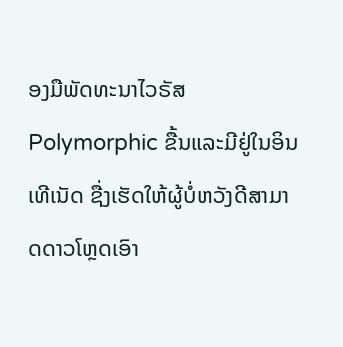ອງມືພັດທະນາໄວຣັສ Polymorphic ຂື້ນແລະມີຢູ່ໃນອິນເທີເນັດ ຊື່ງເຮັດໃຫ້ຜູ້ບໍ່ຫວັງດີສາມາດດາວໂຫຼດເອົາ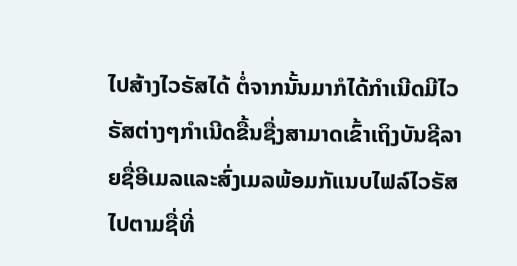ໄປສ້າງໄວຣັສໄດ້ ຕໍ່ຈາກນັ້ນມາກໍໄດ້ກຳເນີດມີໄວຣັສຕ່າງໆກຳເນີດຂື້ນຊື່ງສາມາດເຂົ້າເຖິງບັນຊີລາຍຊື່ອີເມລແລະສົ່ງເມລພ້ອມກັແນບໄຟລ໌ໄວຣັສໄປຕາມຊື່ທີ່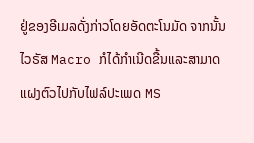ຢູ່ຂອງອີເມລດັ່ງກ່າວໂດຍອັດຕະໂນມັດ ຈາກນັ້ນ ໄວຣັສ Macro ກໍໄດ້ກຳເນີດຂື້ນແລະສາມາດແຝງຕົວໄປກັບໄຟລ໌ປະເພດ MS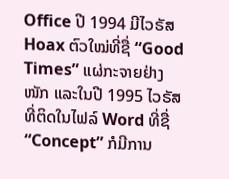Office ປີ 1994 ມີໄວຣັສ Hoax ຕົວໃໝ່ທີ່ຊື່ “Good Times” ແຜ່ກະຈາຍຢ່າງໜັກ ແລະໃນປີ 1995 ໄວຣັສທີ່ຕິດໃນໄຟລ໌ Word ທີ່ຊື່ “Concept” ກໍມີການ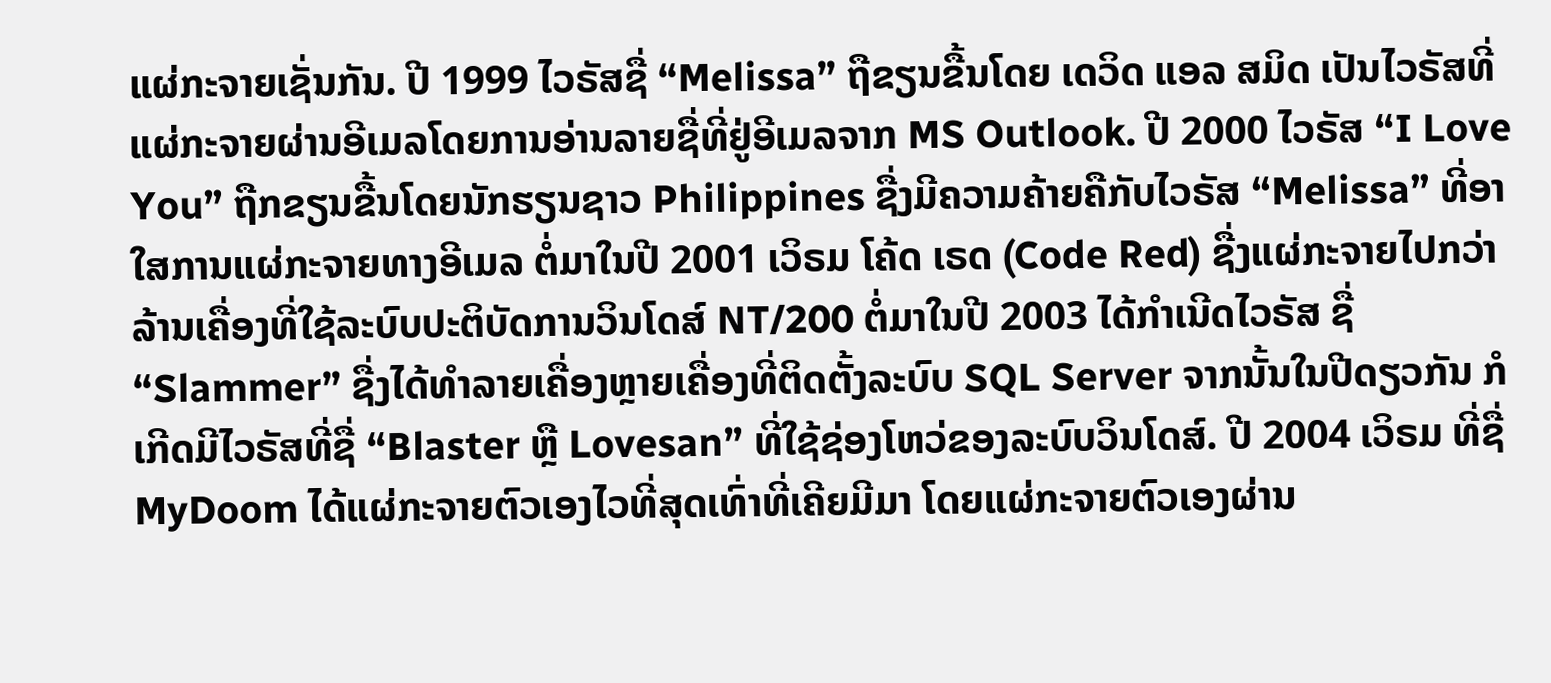ແຜ່ກະຈາຍເຊັ່ນກັນ. ປີ 1999 ໄວຣັສຊື່ “Melissa” ຖືຂຽນຂື້ນໂດຍ ເດວິດ ແອລ ສມິດ ເປັນໄວຣັສທີ່ແຜ່ກະຈາຍຜ່ານອີເມລໂດຍການອ່ານລາຍຊື່ທີ່ຢູ່ອີເມລຈາກ MS Outlook. ປີ 2000 ໄວຣັສ “I Love You” ຖືກຂຽນຂື້ນໂດຍນັກຮຽນຊາວ Philippines ຊື່ງມີຄວາມຄ້າຍຄືກັບໄວຣັສ “Melissa” ທີ່ອາໃສການແຜ່ກະຈາຍທາງອີເມລ ຕໍ່ມາໃນປີ 2001 ເວິຣມ ໂຄ້ດ ເຣດ (Code Red) ຊື່ງແຜ່ກະຈາຍໄປກວ່າລ້ານເຄື່ອງທີ່ໃຊ້ລະບົບປະຕິບັດການວິນໂດສ໌ NT/200 ຕໍ່ມາໃນປີ 2003 ໄດ້ກຳເນີດໄວຣັສ ຊື່ “Slammer” ຊື່ງໄດ້ທຳລາຍເຄື່ອງຫຼາຍເຄື່ອງທີ່ຕິດຕັ້ງລະບົບ SQL Server ຈາກນັ້ນໃນປີດຽວກັນ ກໍເກີດມີໄວຣັສທີ່ຊື່ “Blaster ຫຼື Lovesan” ທີ່ໃຊ້ຊ່ອງໂຫວ່ຂອງລະບົບວິນໂດສ໌. ປີ 2004 ເວິຣມ ທີ່ຊື່ MyDoom ໄດ້ແຜ່ກະຈາຍຕົວເອງໄວທີ່ສຸດເທົ່າທີ່ເຄີຍມີມາ ໂດຍແຜ່ກະຈາຍຕົວເອງຜ່ານ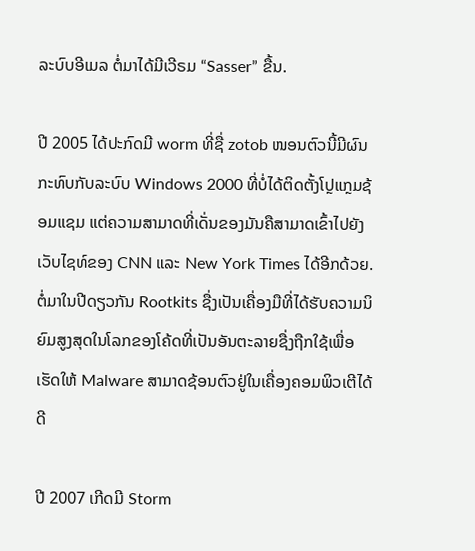ລະບົບອີເມລ ຕໍ່ມາໄດ້ມີເວີຣມ “Sasser” ຂື້ນ.

ປີ 2005 ໄດ້ປະກົດມີ worm ທີ່ຊື່ zotob ໜອນຕົວນີ້ມີຜົນກະທົບກັບລະບົບ Windows 2000 ທີ່ບໍ່ໄດ້ຕິດຕັ້ງໂປຼແກຼມຊ້ອມແຊມ ແຕ່ຄວາມສາມາດທີ່ເດັ່ນຂອງມັນຄືສາມາດເຂົ້າໄປຍັງ ເວັບໄຊທ໌ຂອງ CNN ແລະ New York Times ໄດ້ອີກດ້ວຍ. ຕໍ່ມາໃນປີດຽວກັນ Rootkits ຊື່ງເປັນເຄື່ອງມືທີ່ໄດ້ຮັບຄວາມນິຍົມສູງສຸດໃນໂລກຂອງໂຄ້ດທີ່ເປັນອັນຕະລາຍຊື່ງຖືກໃຊ້ເພື່ອເຮັດໃຫ້ Malware ສາມາດຊ້ອນຕົວຢູ່ໃນເຄື່ອງຄອມພິວເຕີໄດ້ດີ

ປີ 2007 ເກີດມີ Storm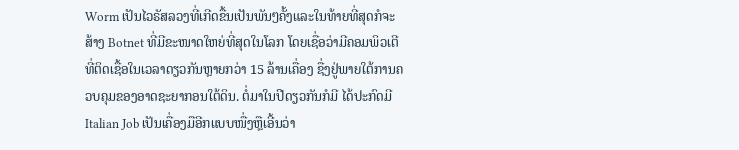Worm ເປັນໄວຣັສລວງທີ່ເກີດຂື້ນເປັນພັນໆຄັ້ງແລະໃນທ້າຍທີ່ສຸດກໍຈະສ້າງ Botnet ທີ່ມີຂະໜາດໃຫຍ່ທີ່ສຸດໃນໂລກ ໂດຍເຊື່ອວ່າມີຄອມພິວເຕີທີ່ຕິດເຊື້ອໃນເວລາດຽວກັນຫຼາຍກວ່າ 15 ລ້ານເຄື່ອງ ຊື່ງຢູ່ພາຍໃຕ້ການຄວບຄຸມຂອງອາດຊະຍາກອນໃຕ້ດິນ. ຕໍ່ມາໃນປີດຽວກັນກໍມີ ໄດ້ປະກົດມີ Italian Job ເປັນເຄື່ອງມືອີກແບບໜື່ງຫຼືເອີ້ນວ່າ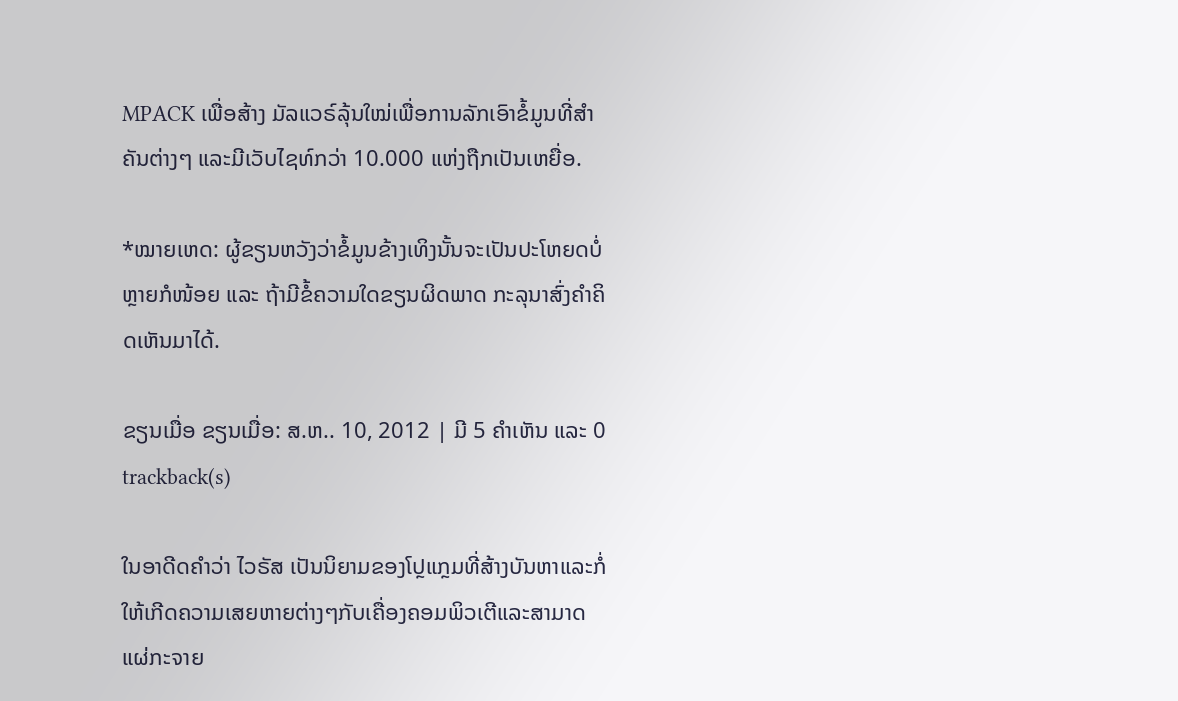MPACK ເພື່ອສ້າງ ມັລແວຣ໌ລຸ້ນໃໝ່ເພື່ອການລັກເອົາຂໍ້ມູນທີ່ສຳຄັນຕ່າງໆ ແລະມີເວັບໄຊທ໌ກວ່າ 10.000 ແຫ່ງຖືກເປັນເຫຍື່ອ.

*ໝາຍເຫດ: ຜູ້ຂຽນຫວັງວ່າຂໍ້ມູນຂ້າງເທິງນັ້ນຈະເປັນປະໂຫຍດບໍ່ຫຼາຍກໍໜ້ອຍ ແລະ ຖ້າມີຂໍ້ຄວາມໃດຂຽນຜິດພາດ ກະລຸນາສົ່ງຄຳຄິດເຫັນມາໄດ້.

ຂຽນເມື່ອ ຂຽນເມື່ອ: ສ.ຫ.. 10, 2012 | ມີ 5 ຄຳເຫັນ ແລະ 0 trackback(s)

ໃນອາດີດຄຳວ່າ ໄວຣັສ ເປັນນິຍາມຂອງໂປຼແກຼມທີ່ສ້າງບັນຫາແລະກໍ່ໃຫ້ເກີດຄວາມເສຍຫາຍຕ່າງໆກັບເຄື່ອງຄອມພິວເຕີແລະສາມາດແຜ່ກະຈາຍ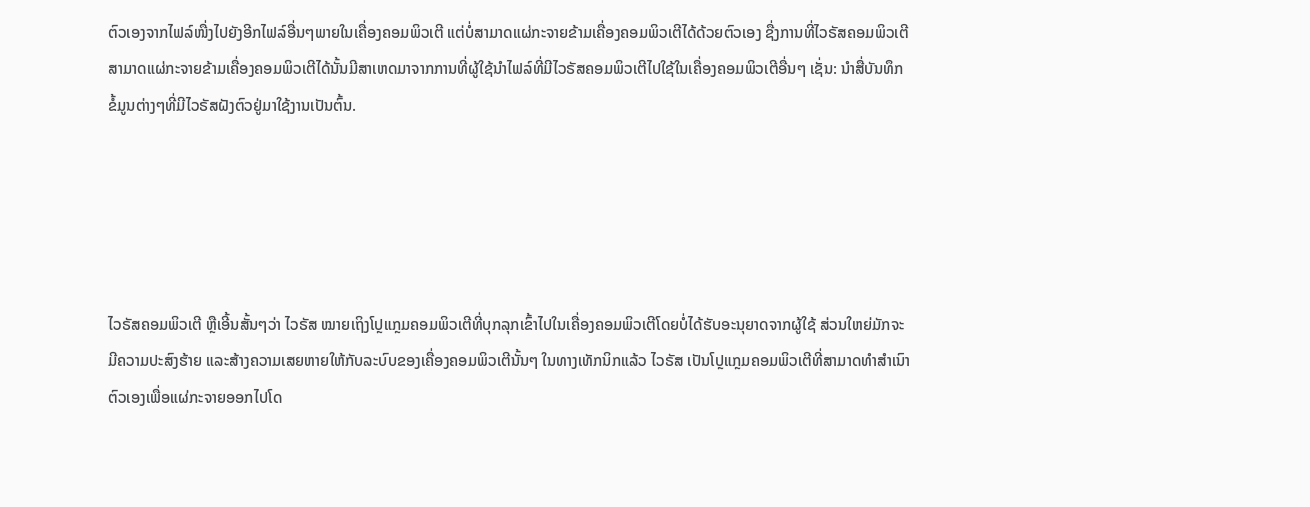ຕົວເອງຈາກໄຟລ໌ໜື່ງໄປຍັງອີກໄຟລ໌ອື່ນໆພາຍໃນເຄື່ອງຄອມພິວເຕີ ແຕ່ບໍ່ສາມາດແຜ່ກະຈາຍຂ້າມເຄື່ອງຄອມພິວເຕີໄດ້ດ້ວຍຕົວເອງ ຊື່ງການທີ່ໄວຣັສຄອມພິວເຕີສາມາດແຜ່ກະຈາຍຂ້າມເຄື່ອງຄອມພິວເຕີໄດ້ນັ້ນມີສາເຫດມາຈາກການທີ່ຜູ້ໃຊ້ນຳໄຟລ໌ທີ່ມີໄວຣັສຄອມພິວເຕີໄປໃຊ້ໃນເຄື່ອງຄອມພິວເຕີອື່ນໆ ເຊັ່ນ: ນຳສື່ບັນທຶກຂໍ້ມູນຕ່າງໆທີ່ມີໄວຣັສຝັງຕົວຢູ່ມາໃຊ້ງານເປັນຕົ້ນ.





ໄວຣັສຄອມພິວເຕີ ຫຼືເອີ້ນສັ້ນໆວ່າ ໄວຣັສ ໝາຍເຖິງໂປຼແກຼມຄອມພິວເຕີທີ່ບຸກລຸກເຂົ້າໄປໃນເຄື່ອງຄອມພິວເຕີໂດຍບໍ່ໄດ້ຮັບອະນຸຍາດຈາກຜູ້ໃຊ້ ສ່ວນໃຫຍ່ມັກຈະມີຄວາມປະສົງຮ້າຍ ແລະສ້າງຄວາມເສຍຫາຍໃຫ້ກັບລະບົບຂອງເຄື່ອງຄອມພິວເຕີນັ້ນໆ ໃນທາງເທັກນິກແລ້ວ ໄວຣັສ ເປັນໂປຼແກຼມຄອມພິວເຕີທີ່ສາມາດທຳສຳເນົາຕົວເອງເພື່ອແຜ່ກະຈາຍອອກໄປໂດ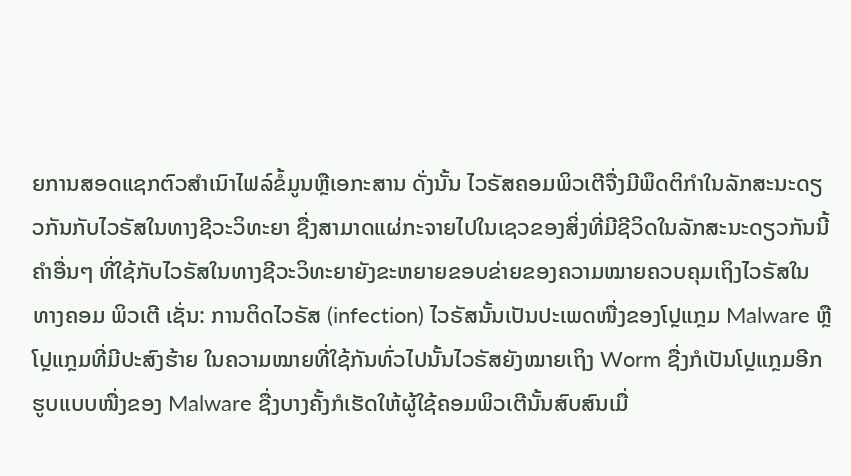ຍການສອດແຊກຕົວສຳເນົາໄຟລ໌ຂໍ້ມູນຫຼືເອກະສານ ດັ່ງນັ້ນ ໄວຣັສຄອມພິວເຕີຈື່ງມີພຶດຕິກຳໃນລັກສະນະດຽວກັນກັບໄວຣັສໃນທາງຊີວະວິທະຍາ ຊື່ງສາມາດແຜ່ກະຈາຍໄປໃນເຊວຂອງສິ່ງທີ່ມີຊີວິດໃນລັກສະນະດຽວກັນນີ້ ຄຳອື່ນໆ ທີ່ໃຊ້ກັບໄວຣັສໃນທາງຊີວະວິທະຍາຍັງຂະຫຍາຍຂອບຂ່າຍຂອງຄວາມໝາຍຄວບຄຸມເຖິງໄວຣັສໃນທາງຄອມ ພິວເຕີ ເຊັ່ນ: ການຕິດໄວຣັສ (infection) ໄວຣັສນັ້ນເປັນປະເພດໜື່ງຂອງໂປຼແກຼມ Malware ຫຼືໂປຼແກຼມທີ່ມີປະສົງຮ້າຍ ໃນຄວາມໝາຍທີ່ໃຊ້ກັນທົ່ວໄປນັ້ນໄວຣັສຍັງໝາຍເຖິງ Worm ຊື່ງກໍເປັນໂປຼແກຼມອີກຮູບແບບໜື່ງຂອງ Malware ຊື່ງບາງຄັ້ງກໍເຮັດໃຫ້ຜູ້ໃຊ້ຄອມພິວເຕີນັ້ນສົບສົນເມື່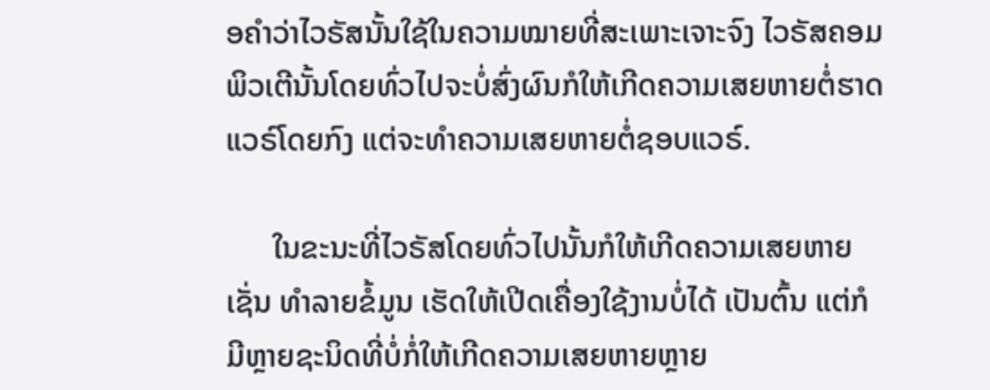ອຄຳວ່າໄວຣັສນັ້ນໃຊ້ໃນຄວາມໝາຍທີ່ສະເພາະເຈາະຈົງ ໄວຣັສຄອມພິວເຕີນັ້ນໂດຍທົ່ວໄປຈະບໍ່ສົ່ງຜົນກໍໃຫ້ເກີດຄວາມເສຍຫາຍຕໍ່ຮາດແວຣ໌ໂດຍກົງ ແຕ່ຈະທຳຄວາມເສຍຫາຍຕໍ່ຊອບແວຣ໌.

      ໃນຂະນະທີ່ໄວຣັສໂດຍທົ່ວໄປນັ້ນກໍໃຫ້ເກີດຄວາມເສຍຫາຍ ເຊັ່ນ ທຳລາຍຂໍ້ມູນ ເຮັດໃຫ້ເປີດເຄື່ອງໃຊ້ງານບໍ່ໄດ້ ເປັນຕົ້ນ ແຕ່ກໍມີຫຼາຍຊະນິດທີ່ບໍ່ກໍ່ໃຫ້ເກີດຄວາມເສຍຫາຍຫຼາຍ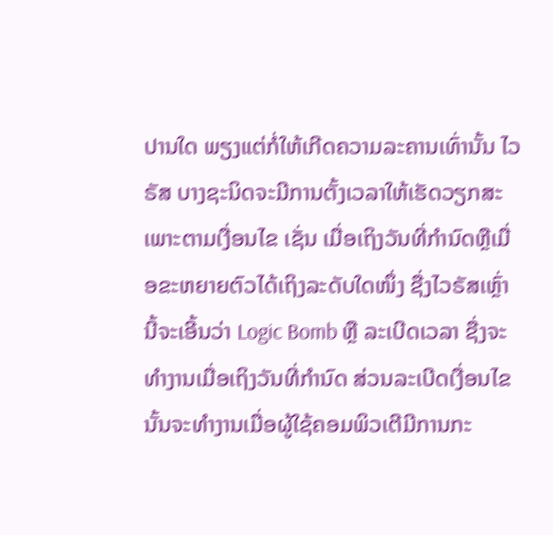ປານໃດ ພຽງແຕ່ກໍ່ໃຫ້ເກີດຄວາມລະຄານເທົ່ານັ້ນ ໄວຣັສ ບາງຊະນິດຈະມີການຕັ້ງເວລາໃຫ້ເຮັດວຽກສະເພາະຕາມເງື່ອນໄຂ ເຊັ່ນ ເມື່ອເຖິງວັນທີ່ກຳນົດຫຼືເມື່ອຂະຫຍາຍຕົວໄດ້ເຖິງລະດັບໃດໜຶ່ງ ຊື່ງໄວຣັສເຫຼົ່ານີ້ຈະເອີ້ນວ່າ Logic Bomb ຫຼື ລະເບີດເວລາ ຊື່ງຈະທຳງານເມື່ອເຖິງວັນທີ່ກຳນົດ ສ່ວນລະເບີດເງື່ອນໄຂນັ້ນຈະທຳງານເມື່ອຜູ້ໃຊ້ຄອມພິວເຕີມີການກະ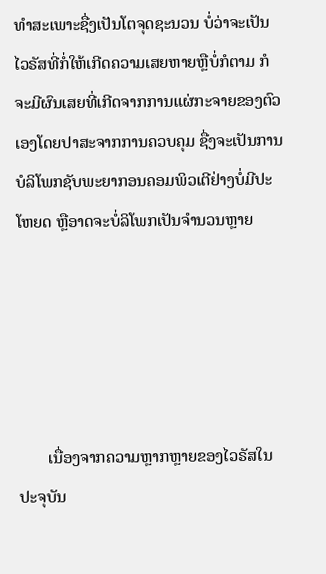ທຳສະເພາະຊື່ງເປັນໂຕຈຸດຊະນວນ ບໍ່ວ່າຈະເປັນໄວຣັສທີ່ກໍ່ໃຫ້ເກີດຄວາມເສຍຫາຍຫຼືບໍ່ກໍຕາມ ກໍຈະມີຜົນເສຍທີ່ເກີດຈາກການແຜ່ກະຈາຍຂອງຕົວເອງໂດຍປາສະຈາກການຄວບຄຸມ ຊື່ງຈະເປັນການບໍລິໂພກຊັບພະຍາກອນຄອມພິວເຕີຢ່າງບໍ່ມີປະໂຫຍດ ຫຼືອາດຈະບໍ່ລິໂພກເປັນຈຳນວນຫຼາຍ





       ເນື່ອງຈາກຄວາມຫຼາກຫຼາຍຂອງໄວຣັສໃນປະຈຸບັນ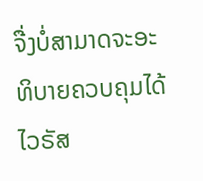ຈື່ງບໍ່ສາມາດຈະອະທິບາຍຄວບຄຸມໄດ້ໄວຣັສ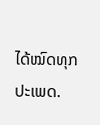ໄດ້ໝົດທຸກປະເພດ.